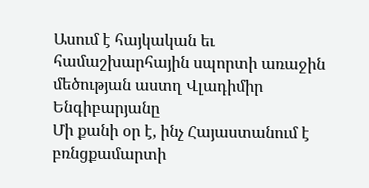Ասում է հայկական եւ համաշխարհային սպորտի առաջին մեծության աստղ Վլադիմիր Ենգիբարյանը
Մի քանի օր է, ինչ Հայաստանում է բռնցքամարտի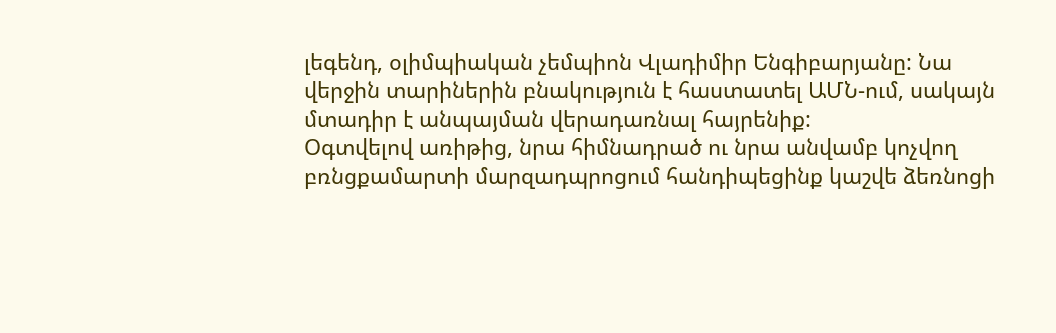լեգենդ, օլիմպիական չեմպիոն Վլադիմիր Ենգիբարյանը: Նա վերջին տարիներին բնակություն է հաստատել ԱՄՆ-ում, սակայն մտադիր է անպայման վերադառնալ հայրենիք:
Օգտվելով առիթից, նրա հիմնադրած ու նրա անվամբ կոչվող բռնցքամարտի մարզադպրոցում հանդիպեցինք կաշվե ձեռնոցի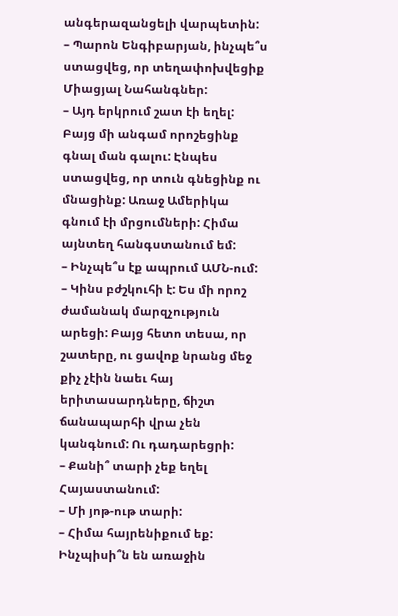անգերազանցելի վարպետին:
– Պարոն Ենգիբարյան, ինչպե՞ս ստացվեց, որ տեղափոխվեցիք Միացյալ Նահանգներ:
– Այդ երկրում շատ էի եղել: Բայց մի անգամ որոշեցինք գնալ ման գալու: Էնպես ստացվեց, որ տուն գնեցինք ու մնացինք: Առաջ Ամերիկա գնում էի մրցումների: Հիմա այնտեղ հանգստանում եմ:
– Ինչպե՞ս էք ապրում ԱՄՆ-ում:
– Կինս բժշկուհի է: Ես մի որոշ ժամանակ մարզչություն արեցի: Բայց հետո տեսա, որ շատերը, ու ցավոք նրանց մեջ քիչ չէին նաեւ հայ երիտասարդները, ճիշտ ճանապարհի վրա չեն կանգնում: Ու դադարեցրի:
– Քանի՞ տարի չեք եղել Հայաստանում:
– Մի յոթ-ութ տարի:
– Հիմա հայրենիքում եք: Ինչպիսի՞ն են առաջին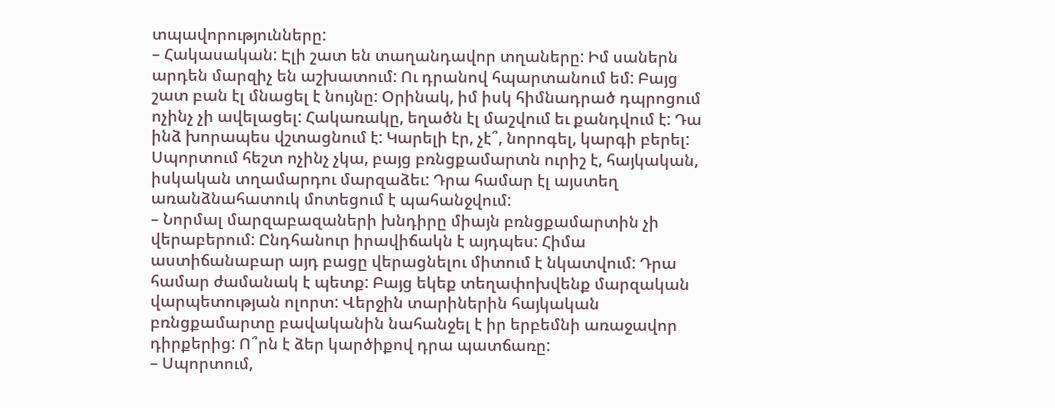տպավորությունները:
– Հակասական: Էլի շատ են տաղանդավոր տղաները: Իմ սաներն արդեն մարզիչ են աշխատում: Ու դրանով հպարտանում եմ: Բայց շատ բան էլ մնացել է նույնը: Օրինակ, իմ իսկ հիմնադրած դպրոցում ոչինչ չի ավելացել: Հակառակը, եղածն էլ մաշվում եւ քանդվում է: Դա ինձ խորապես վշտացնում է: Կարելի էր, չէ՞, նորոգել, կարգի բերել: Սպորտում հեշտ ոչինչ չկա, բայց բռնցքամարտն ուրիշ է, հայկական, իսկական տղամարդու մարզաձեւ: Դրա համար էլ այստեղ առանձնահատուկ մոտեցում է պահանջվում:
– Նորմալ մարզաբազաների խնդիրը միայն բռնցքամարտին չի վերաբերում: Ընդհանուր իրավիճակն է այդպես: Հիմա աստիճանաբար այդ բացը վերացնելու միտում է նկատվում: Դրա համար ժամանակ է պետք: Բայց եկեք տեղափոխվենք մարզական վարպետության ոլորտ: Վերջին տարիներին հայկական բռնցքամարտը բավականին նահանջել է իր երբեմնի առաջավոր դիրքերից: Ո՞րն է ձեր կարծիքով դրա պատճառը:
– Սպորտում,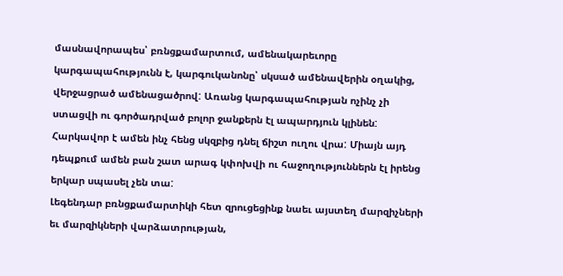մասնավորապես՝ բռնցքամարտում, ամենակարեւորը կարգապահությունն է, կարգուկանոնը՝ սկսած ամենավերին օղակից, վերջացրած ամենացածրով: Առանց կարգապահության ոչինչ չի ստացվի ու գործադրված բոլոր ջանքերն էլ ապարդյուն կլինեն: Հարկավոր է ամեն ինչ հենց սկզբից դնել ճիշտ ուղու վրա: Միայն այդ դեպքում ամեն բան շատ արագ կփոխվի ու հաջողություններն էլ իրենց երկար սպասել չեն տա:
Լեգենդար բռնցքամարտիկի հետ զրուցեցինք նաեւ այստեղ մարզիչների եւ մարզիկների վարձատրության,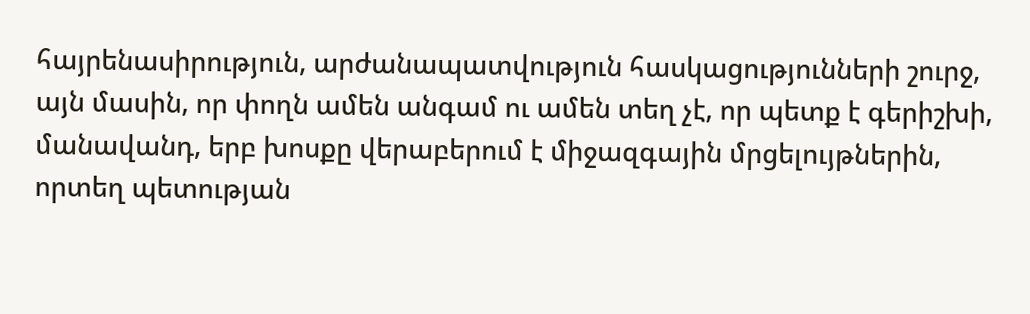հայրենասիրություն, արժանապատվություն հասկացությունների շուրջ, այն մասին, որ փողն ամեն անգամ ու ամեն տեղ չէ, որ պետք է գերիշխի, մանավանդ, երբ խոսքը վերաբերում է միջազգային մրցելույթներին, որտեղ պետության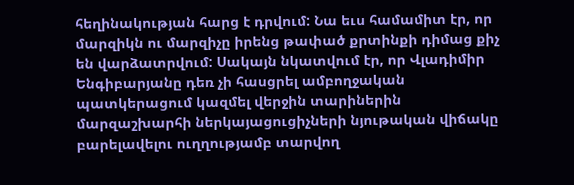հեղինակության հարց է դրվում: Նա եւս համամիտ էր, որ մարզիկն ու մարզիչը իրենց թափած քրտինքի դիմաց քիչ են վարձատրվում: Սակայն նկատվում էր, որ Վլադիմիր Ենգիբարյանը դեռ չի հասցրել ամբողջական պատկերացում կազմել վերջին տարիներին մարզաշխարհի ներկայացուցիչների նյութական վիճակը բարելավելու ուղղությամբ տարվող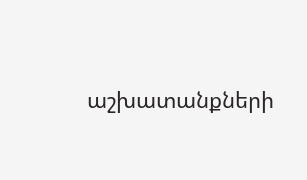աշխատանքների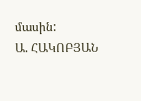մասին:
Ա. ՀԱԿՈԲՅԱՆ